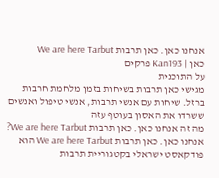אנחנו כאן. כאן תרבות We are here Tarbut
כאן | Kan193 פרקים
על התוכנית
מגישי כאן תרבות בשיחות בזמן מלחמת חרבות ברזל. שיחות עם אנשי תרבות, אנשי טיפול ואנשים ששרדו את האסון בעוטף עזה
מה זה אנחנו כאן. כאן תרבות We are here Tarbut?
אנחנו כאן. כאן תרבות We are here Tarbut הוא פודקאסט ישראלי בקטגוריית תרבות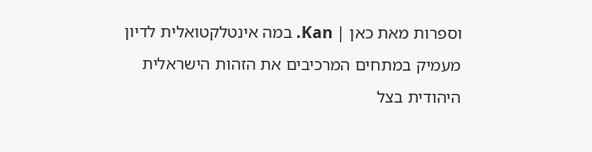וספרות מאת כאן | Kan. במה אינטלקטואלית לדיון מעמיק במתחים המרכיבים את הזהות הישראלית היהודית בצל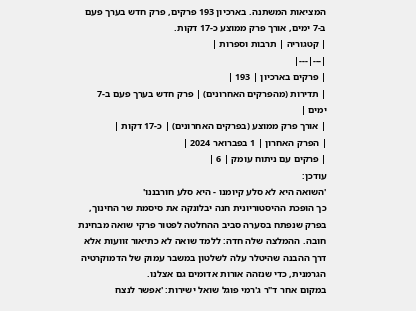המציאות המשתנה. בארכיון 193 פרקים, פרק חדש בערך פעם ב-7 ימים, אורך פרק ממוצע כ-17 דקות.
| קטגוריה | תרבות וספרות |
|---|---|
| פרקים בארכיון | 193 |
| תדירות (מהפרקים האחרונים) | פרק חדש בערך פעם ב-7 ימים |
| אורך פרק ממוצע (בפרקים האחרונים) | כ-17 דקות |
| הפרק האחרון | 1 בפברואר 2024 |
| פרקים עם ניתוח עומק | 6 |
עודכן:
'השואה היא לא סלע קיומנו - היא סלע חורבננו'
כך הופכת ההיסטוריונית חנה יבלונקה את סיסמת שר החינוך, בפרק שנפתח בסערה סביב ההחלטה לפטור פרקי שואה מבחינת חובה. ההמלצה שלה חדה: ללמד שואה לא כתיאור זוועות אלא דרך ההבנה שהיטלר עלה לשלטון במשבר עמוק של הדמוקרטיה הגרמנית, כדי שנזהה אורות אדומים גם אצלנו.
במקום אחר ד"ר ג'רמי פוגל שואל ישירות: 'אפשר לנצח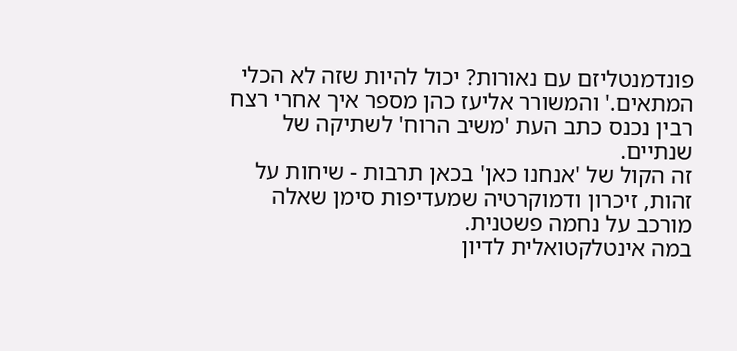פונדמנטליזם עם נאורות? יכול להיות שזה לא הכלי המתאים.' והמשורר אליעז כהן מספר איך אחרי רצח רבין נכנס כתב העת 'משיב הרוח' לשתיקה של שנתיים.
זה הקול של 'אנחנו כאן' בכאן תרבות - שיחות על זהות, זיכרון ודמוקרטיה שמעדיפות סימן שאלה מורכב על נחמה פשטנית.
במה אינטלקטואלית לדיון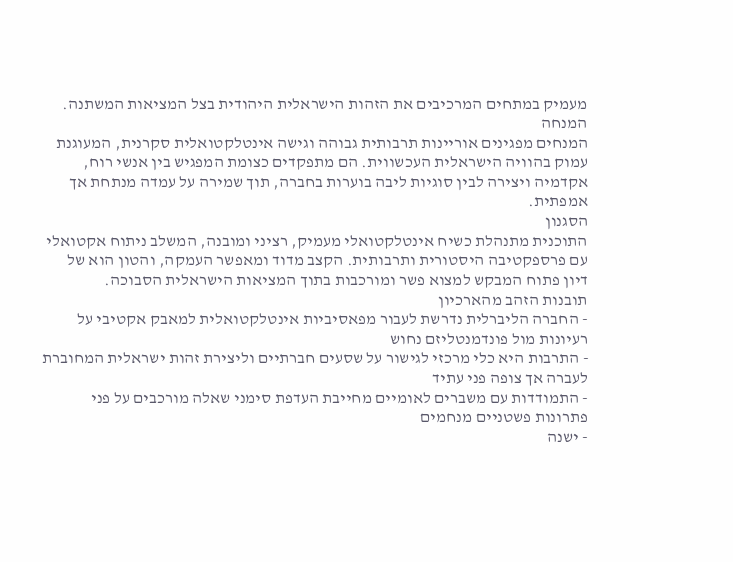מעמיק במתחים המרכיבים את הזהות הישראלית היהודית בצל המציאות המשתנה.
המנחה
המנחים מפגינים אוריינות תרבותית גבוהה וגישה אינטלקטואלית סקרנית, המעוגנת עמוק בהוויה הישראלית העכשווית. הם מתפקדים כצומת המפגיש בין אנשי רוח, אקדמיה ויצירה לבין סוגיות ליבה בוערות בחברה, תוך שמירה על עמדה מנתחת אך אמפתית.
הסגנון
התוכנית מתנהלת כשיח אינטלקטואלי מעמיק, רציני ומובנה, המשלב ניתוח אקטואלי עם פרספקטיבה היסטורית ותרבותית. הקצב מדוד ומאפשר העמקה, והטון הוא של דיון פתוח המבקש למצוא פשר ומורכבות בתוך המציאות הישראלית הסבוכה.
תובנות הזהב מהארכיון
- החברה הליברלית נדרשת לעבור מפאסיביות אינטלקטואלית למאבק אקטיבי על רעיונות מול פונדמנטליזם נחוש
- התרבות היא כלי מרכזי לגישור על שסעים חברתיים וליצירת זהות ישראלית המחוברת לעברה אך צופה פני עתיד
- התמודדות עם משברים לאומיים מחייבת העדפת סימני שאלה מורכבים על פני פתרונות פשטניים מנחמים
- ישנה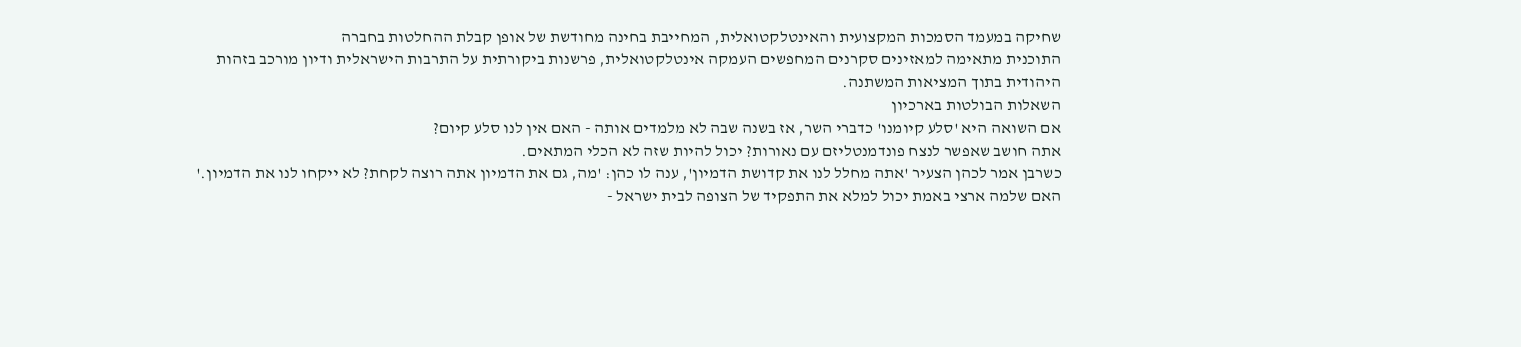שחיקה במעמד הסמכות המקצועית והאינטלקטואלית, המחייבת בחינה מחודשת של אופן קבלת ההחלטות בחברה
התוכנית מתאימה למאזינים סקרנים המחפשים העמקה אינטלקטואלית, פרשנות ביקורתית על התרבות הישראלית ודיון מורכב בזהות היהודית בתוך המציאות המשתנה.
השאלות הבולטות בארכיון
אם השואה היא 'סלע קיומנו' כדברי השר, אז בשנה שבה לא מלמדים אותה - האם אין לנו סלע קיום?
אתה חושב שאפשר לנצח פונדמנטליזם עם נאורות? יכול להיות שזה לא הכלי המתאים.
כשרבן אמר לכהן הצעיר 'אתה מחלל לנו את קדושת הדמיון', ענה לו כהן: 'מה, גם את הדמיון אתה רוצה לקחת? לא ייקחו לנו את הדמיון.'
האם שלמה ארצי באמת יכול למלא את התפקיד של הצופה לבית ישראל -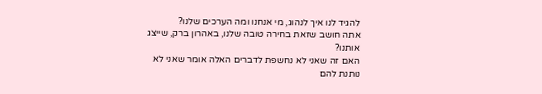להגיד לנו איך לנהוג, מי אנחנו ומה הערכים שלנו?
אתה חושב שזאת בחירה טובה שלנו, באהרון ברק, שייצג אותנו?
האם זה שאני לא נחשפת לדברים האלה אומר שאני לא נותנת להם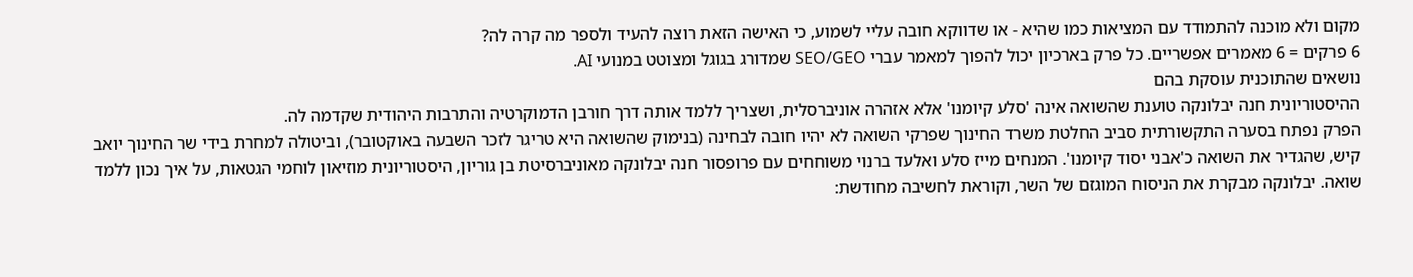מקום ולא מוכנה להתמודד עם המציאות כמו שהיא - או שדווקא חובה עליי לשמוע, כי האישה הזאת רוצה להעיד ולספר מה קרה לה?
6 פרקים = 6 מאמרים אפשריים. כל פרק בארכיון יכול להפוך למאמר עברי SEO/GEO שמדורג בגוגל ומצוטט במנועי AI.
נושאים שהתוכנית עוסקת בהם
ההיסטוריונית חנה יבלונקה טוענת שהשואה אינה 'סלע קיומנו' אלא אזהרה אוניברסלית, ושצריך ללמד אותה דרך חורבן הדמוקרטיה והתרבות היהודית שקדמה לה.
הפרק נפתח בסערה התקשורתית סביב החלטת משרד החינוך שפרקי השואה לא יהיו חובה לבחינה (בנימוק שהשואה היא טריגר לזכר השבעה באוקטובר), וביטולה למחרת בידי שר החינוך יואב קיש, שהגדיר את השואה כ'אבני יסוד קיומנו'. המנחים מייז סלע ואלעד ברנוי משוחחים עם פרופסור חנה יבלונקה מאוניברסיטת בן גוריון, היסטוריונית מוזיאון לוחמי הגטאות, על איך נכון ללמד שואה. יבלונקה מבקרת את הניסוח המוגזם של השר, וקוראת לחשיבה מחודשת: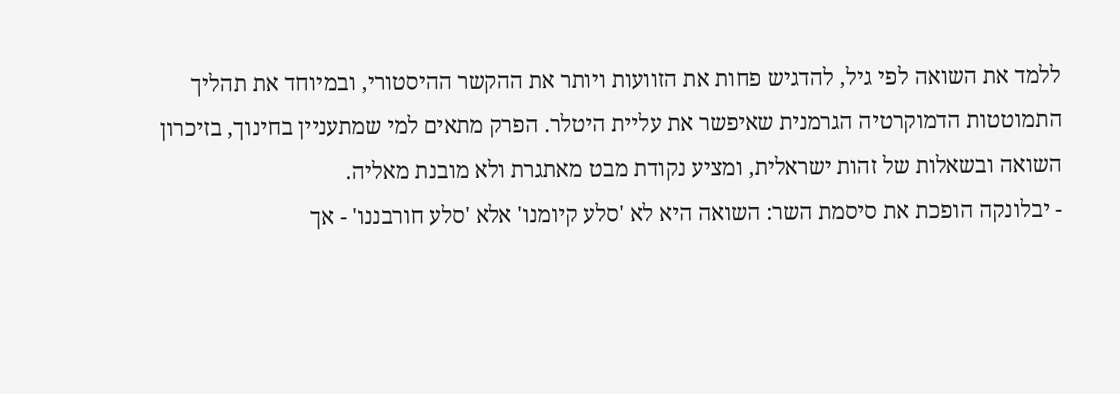ללמד את השואה לפי גיל, להדגיש פחות את הזוועות ויותר את ההקשר ההיסטורי, ובמיוחד את תהליך התמוטטות הדמוקרטיה הגרמנית שאיפשר את עליית היטלר. הפרק מתאים למי שמתעניין בחינוך, בזיכרון השואה ובשאלות של זהות ישראלית, ומציע נקודת מבט מאתגרת ולא מובנת מאליה.
- יבלונקה הופכת את סיסמת השר: השואה היא לא 'סלע קיומנו' אלא 'סלע חורבננו' - אך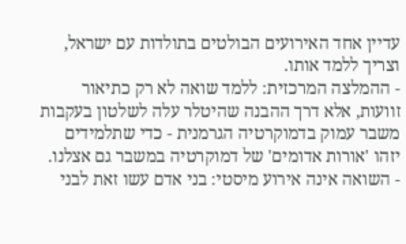עדיין אחד האירועים הבולטים בתולדות עם ישראל, וצריך ללמד אותו.
- ההמלצה המרכזית: ללמד שואה לא רק כתיאור זוועות, אלא דרך ההבנה שהיטלר עלה לשלטון בעקבות משבר עמוק בדמוקרטיה הגרמנית - כדי שתלמידים יזהו 'אורות אדומים' של דמוקרטיה במשבר גם אצלנו.
- השואה אינה אירוע מיסטי: בני אדם עשו זאת לבני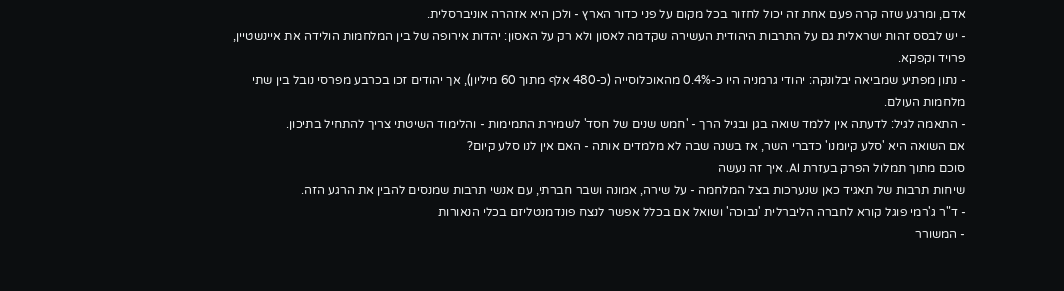אדם, ומרגע שזה קרה פעם אחת זה יכול לחזור בכל מקום על פני כדור הארץ - ולכן היא אזהרה אוניברסלית.
- יש לבסס זהות ישראלית גם על התרבות היהודית העשירה שקדמה לאסון ולא רק על האסון: יהדות אירופה של בין המלחמות הולידה את איינשטיין, פרויד וקפקא.
- נתון מפתיע שמביאה יבלונקה: יהודי גרמניה היו כ-0.4% מהאוכלוסייה (כ-480 אלף מתוך 60 מיליון), אך יהודים זכו בכרבע מפרסי נובל בין שתי מלחמות העולם.
- התאמה לגיל: לדעתה אין ללמד שואה בגן ובגיל הרך - 'חמש שנים של חסד' לשמירת התמימות - והלימוד השיטתי צריך להתחיל בתיכון.
אם השואה היא 'סלע קיומנו' כדברי השר, אז בשנה שבה לא מלמדים אותה - האם אין לנו סלע קיום?
סוכם מתוך תמלול הפרק בעזרת AI. איך זה נעשה
שיחות תרבות של תאגיד כאן שנערכות בצל המלחמה - על שירה, אמונה ושבר חברתי, עם אנשי תרבות שמנסים להבין את הרגע הזה.
- ד"ר ג'רמי פוגל קורא לחברה הליברלית 'נבוכה' ושואל אם בכלל אפשר לנצח פונדמנטליזם בכלי הנאורות
- המשורר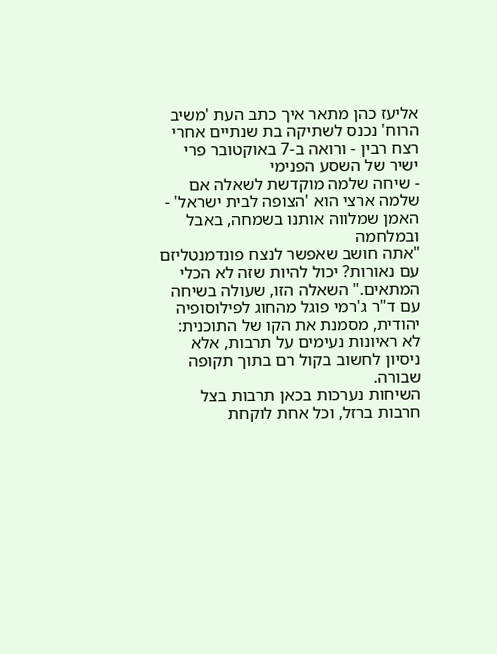אליעז כהן מתאר איך כתב העת 'משיב הרוח' נכנס לשתיקה בת שנתיים אחרי רצח רבין - ורואה ב-7 באוקטובר פרי ישיר של השסע הפנימי
- שיחה שלמה מוקדשת לשאלה אם שלמה ארצי הוא 'הצופה לבית ישראל' - האמן שמלווה אותנו בשמחה, באבל ובמלחמה
"אתה חושב שאפשר לנצח פונדמנטליזם עם נאורות? יכול להיות שזה לא הכלי המתאים." השאלה הזו, שעולה בשיחה עם ד"ר ג'רמי פוגל מהחוג לפילוסופיה יהודית, מסמנת את הקו של התוכנית: לא ראיונות נעימים על תרבות, אלא ניסיון לחשוב בקול רם בתוך תקופה שבורה.
השיחות נערכות בכאן תרבות בצל חרבות ברזל, וכל אחת לוקחת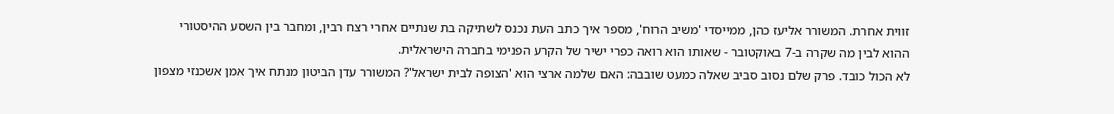זווית אחרת. המשורר אליעז כהן, ממייסדי 'משיב הרוח', מספר איך כתב העת נכנס לשתיקה בת שנתיים אחרי רצח רבין, ומחבר בין השסע ההיסטורי ההוא לבין מה שקרה ב-7 באוקטובר - שאותו הוא רואה כפרי ישיר של הקרע הפנימי בחברה הישראלית.
לא הכול כובד. פרק שלם נסוב סביב שאלה כמעט שובבה: האם שלמה ארצי הוא 'הצופה לבית ישראל'? המשורר עדן הביטון מנתח איך אמן אשכנזי מצפון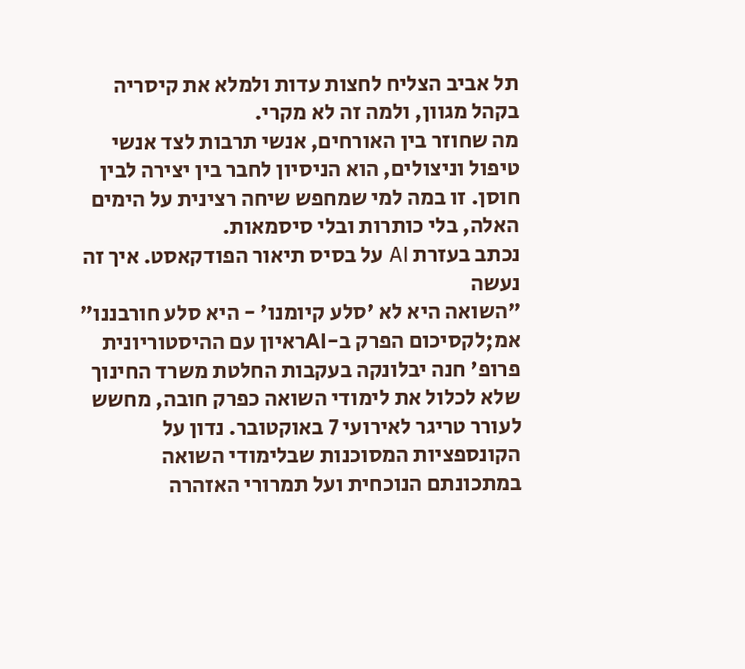תל אביב הצליח לחצות עדות ולמלא את קיסריה בקהל מגוון, ולמה זה לא מקרי.
מה שחוזר בין האורחים, אנשי תרבות לצד אנשי טיפול וניצולים, הוא הניסיון לחבר בין יצירה לבין חוסן. זו במה למי שמחפש שיחה רצינית על הימים האלה, בלי כותרות ובלי סיסמאות.
נכתב בעזרת AI על בסיס תיאור הפודקאסט. איך זה נעשה
"השואה היא לא 'סלע קיומנו' - היא סלע חורבננו"
אמ;לקסיכום הפרק ב-AIראיון עם ההיסטוריונית פרופ' חנה יבלונקה בעקבות החלטת משרד החינוך שלא לכלול את לימודי השואה כפרק חובה, מחשש לעורר טריגר לאירועי 7 באוקטובר. נדון על הקונספציות המסוכנות שבלימודי השואה במתכונתם הנוכחית ועל תמרורי האזהרה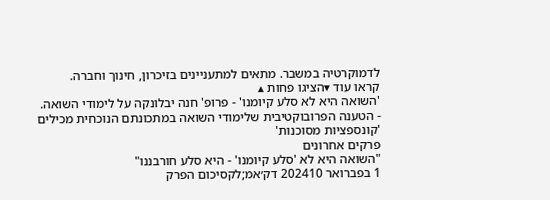לדמוקרטיה במשבר. מתאים למתעניינים בזיכרון, חינוך וחברה.
קראו עוד ▾הציגו פחות ▴
'השואה היא לא סלע קיומנו' - פרופ' חנה יבלונקה על לימודי השואה.
- הטענה הפרובוקטיבית שלימודי השואה במתכונתם הנוכחית מכילים 'קונספציות מסוכנות'
פרקים אחרונים
"השואה היא לא 'סלע קיומנו' - היא סלע חורבננו"
1 בפברואר 202410 דק׳אמ;לקסיכום הפרק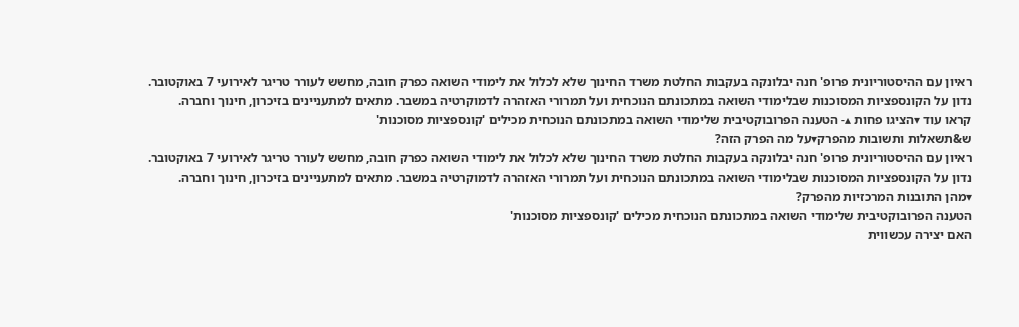ראיון עם ההיסטוריונית פרופ' חנה יבלונקה בעקבות החלטת משרד החינוך שלא לכלול את לימודי השואה כפרק חובה, מחשש לעורר טריגר לאירועי 7 באוקטובר. נדון על הקונספציות המסוכנות שבלימודי השואה במתכונתם הנוכחית ועל תמרורי האזהרה לדמוקרטיה במשבר. מתאים למתעניינים בזיכרון, חינוך וחברה.
קראו עוד ▾הציגו פחות ▴- הטענה הפרובוקטיבית שלימודי השואה במתכונתם הנוכחית מכילים 'קונספציות מסוכנות'
ש&תשאלות ותשובות מהפרק▾על מה הפרק הזה?
ראיון עם ההיסטוריונית פרופ' חנה יבלונקה בעקבות החלטת משרד החינוך שלא לכלול את לימודי השואה כפרק חובה, מחשש לעורר טריגר לאירועי 7 באוקטובר. נדון על הקונספציות המסוכנות שבלימודי השואה במתכונתם הנוכחית ועל תמרורי האזהרה לדמוקרטיה במשבר. מתאים למתעניינים בזיכרון, חינוך וחברה.
▾מהן התובנות המרכזיות מהפרק?
הטענה הפרובוקטיבית שלימודי השואה במתכונתם הנוכחית מכילים 'קונספציות מסוכנות'
האם יצירה עכשווית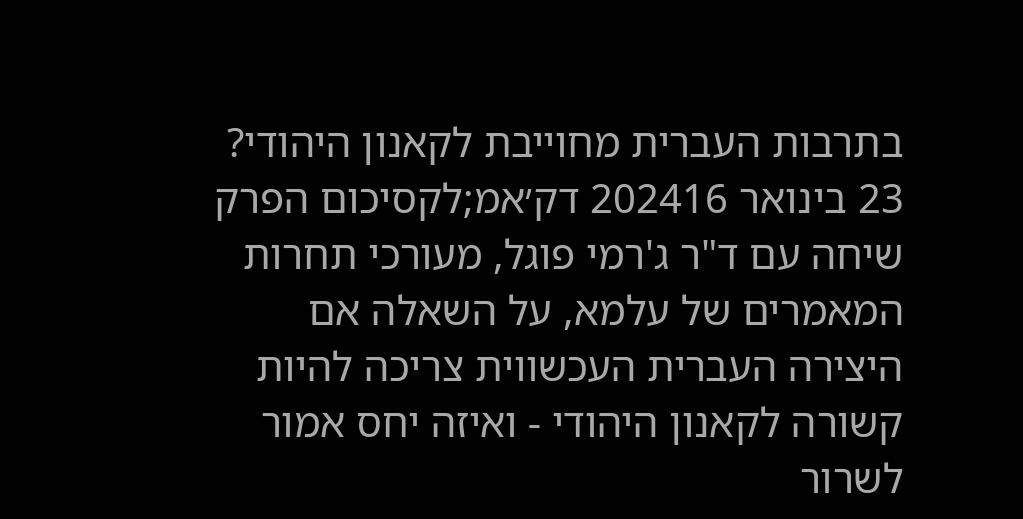בתרבות העברית מחוייבת לקאנון היהודי?
23 בינואר 202416 דק׳אמ;לקסיכום הפרק
שיחה עם ד"ר ג'רמי פוגל, מעורכי תחרות המאמרים של עלמא, על השאלה אם היצירה העברית העכשווית צריכה להיות קשורה לקאנון היהודי - ואיזה יחס אמור לשרור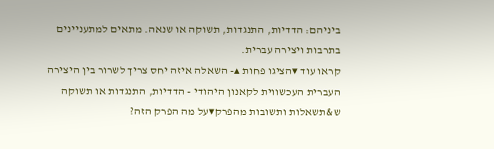ביניהם: הדדיות, התנגדות, תשוקה או שנאה. מתאים למתעניינים בתרבות ויצירה עברית.
קראו עוד ▾הציגו פחות ▴- השאלה איזה יחס צריך לשרור בין היצירה העברית העכשווית לקאנון היהודי - הדדיות, התנגדות או תשוקה
ש&תשאלות ותשובות מהפרק▾על מה הפרק הזה?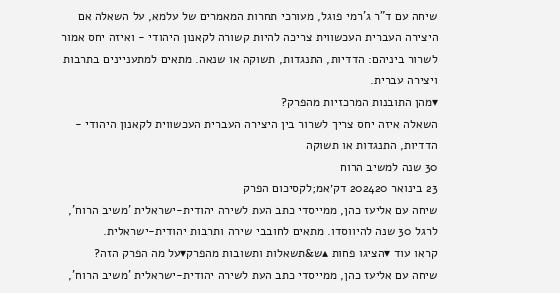שיחה עם ד"ר ג'רמי פוגל, מעורכי תחרות המאמרים של עלמא, על השאלה אם היצירה העברית העכשווית צריכה להיות קשורה לקאנון היהודי - ואיזה יחס אמור לשרור ביניהם: הדדיות, התנגדות, תשוקה או שנאה. מתאים למתעניינים בתרבות ויצירה עברית.
▾מהן התובנות המרכזיות מהפרק?
השאלה איזה יחס צריך לשרור בין היצירה העברית העכשווית לקאנון היהודי - הדדיות, התנגדות או תשוקה
30 שנה למשיב הרוח
23 בינואר 202420 דק׳אמ;לקסיכום הפרק
שיחה עם אליעז כהן, ממייסדי כתב העת לשירה יהודית-ישראלית 'משיב הרוח', לרגל 30 שנה להיווסדו. מתאים לחובבי שירה ותרבות יהודית-ישראלית.
קראו עוד ▾הציגו פחות ▴ש&תשאלות ותשובות מהפרק▾על מה הפרק הזה?
שיחה עם אליעז כהן, ממייסדי כתב העת לשירה יהודית-ישראלית 'משיב הרוח',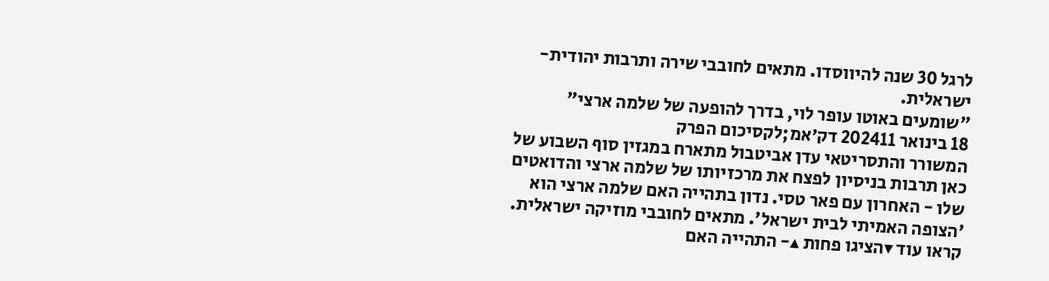לרגל 30 שנה להיווסדו. מתאים לחובבי שירה ותרבות יהודית-ישראלית.
"שומעים באוטו עופר לוי, בדרך להופעה של שלמה ארצי"
18 בינואר 202411 דק׳אמ;לקסיכום הפרק
המשורר והתסריטאי עדן אביטבול מתארח במגזין סוף השבוע של כאן תרבות בניסיון לפצח את מרכזיותו של שלמה ארצי והדואטים שלו - האחרון עם פאר טסי. נדון בתהייה האם שלמה ארצי הוא 'הצופה האמיתי לבית ישראל'. מתאים לחובבי מוזיקה ישראלית.
קראו עוד ▾הציגו פחות ▴- התהייה האם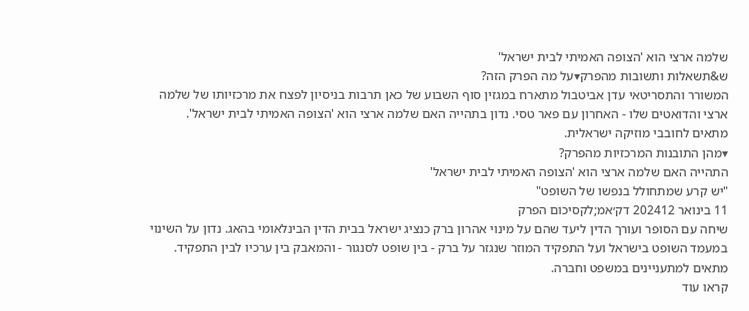שלמה ארצי הוא 'הצופה האמיתי לבית ישראל'
ש&תשאלות ותשובות מהפרק▾על מה הפרק הזה?
המשורר והתסריטאי עדן אביטבול מתארח במגזין סוף השבוע של כאן תרבות בניסיון לפצח את מרכזיותו של שלמה ארצי והדואטים שלו - האחרון עם פאר טסי. נדון בתהייה האם שלמה ארצי הוא 'הצופה האמיתי לבית ישראל'. מתאים לחובבי מוזיקה ישראלית.
▾מהן התובנות המרכזיות מהפרק?
התהייה האם שלמה ארצי הוא 'הצופה האמיתי לבית ישראל'
"יש קרע שמתחולל בנפשו של השופט"
11 בינואר 202412 דק׳אמ;לקסיכום הפרק
שיחה עם הסופר ועורך הדין ליעד שהם על מינוי אהרון ברק כנציג ישראל בבית הדין הבינלאומי בהאג. נדון על השינוי במעמד השופט בישראל ועל התפקיד המוזר שנגזר על ברק - בין שופט לסנגור - והמאבק בין ערכיו לבין התפקיד. מתאים למתעניינים במשפט וחברה.
קראו עוד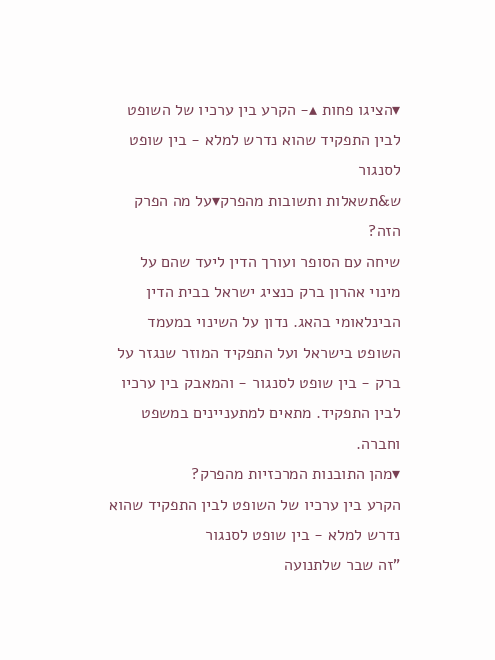▾הציגו פחות ▴- הקרע בין ערכיו של השופט לבין התפקיד שהוא נדרש למלא - בין שופט לסנגור
ש&תשאלות ותשובות מהפרק▾על מה הפרק הזה?
שיחה עם הסופר ועורך הדין ליעד שהם על מינוי אהרון ברק כנציג ישראל בבית הדין הבינלאומי בהאג. נדון על השינוי במעמד השופט בישראל ועל התפקיד המוזר שנגזר על ברק - בין שופט לסנגור - והמאבק בין ערכיו לבין התפקיד. מתאים למתעניינים במשפט וחברה.
▾מהן התובנות המרכזיות מהפרק?
הקרע בין ערכיו של השופט לבין התפקיד שהוא נדרש למלא - בין שופט לסנגור
"זה שבר שלתנועה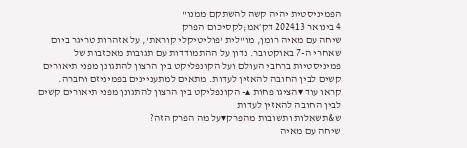הפמיניסטית יהיה קשה להשתקם ממנו"
4 בינואר 202413 דק׳אמ;לקסיכום הפרק
שיחה עם מאיה רומן, מו"לית 'פוליטיקלי קוראת', על אזהרות טריגר ביום שאחרי ה-7 באוקטובר. נדון על ההתמודדות עם תגובות מאכזבות של פמיניסטיות ברחבי העולם ועל הקונפליקט בין הרצון להתגונן מפני תיאורים קשים לבין החובה להאזין לעדות. מתאים למתעניינים בפמיניזם וחברה.
קראו עוד ▾הציגו פחות ▴- הקונפליקט בין הרצון להתגונן מפני תיאורים קשים לבין החובה להאזין לעדות
ש&תשאלות ותשובות מהפרק▾על מה הפרק הזה?
שיחה עם מאיה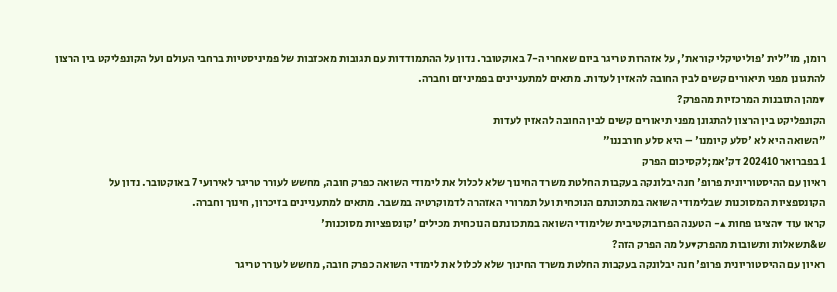רומן, מו"לית 'פוליטיקלי קוראת', על אזהרות טריגר ביום שאחרי ה-7 באוקטובר. נדון על ההתמודדות עם תגובות מאכזבות של פמיניסטיות ברחבי העולם ועל הקונפליקט בין הרצון להתגונן מפני תיאורים קשים לבין החובה להאזין לעדות. מתאים למתעניינים בפמיניזם וחברה.
▾מהן התובנות המרכזיות מהפרק?
הקונפליקט בין הרצון להתגונן מפני תיאורים קשים לבין החובה להאזין לעדות
"השואה היא לא 'סלע קיומנו' – היא סלע חורבננו"
1 בפברואר 202410 דק׳אמ;לקסיכום הפרק
ראיון עם ההיסטוריונית פרופ' חנה יבלונקה בעקבות החלטת משרד החינוך שלא לכלול את לימודי השואה כפרק חובה, מחשש לעורר טריגר לאירועי 7 באוקטובר. נדון על הקונספציות המסוכנות שבלימודי השואה במתכונתם הנוכחית ועל תמרורי האזהרה לדמוקרטיה במשבר. מתאים למתעניינים בזיכרון, חינוך וחברה.
קראו עוד ▾הציגו פחות ▴- הטענה הפרובוקטיבית שלימודי השואה במתכונתם הנוכחית מכילים 'קונספציות מסוכנות'
ש&תשאלות ותשובות מהפרק▾על מה הפרק הזה?
ראיון עם ההיסטוריונית פרופ' חנה יבלונקה בעקבות החלטת משרד החינוך שלא לכלול את לימודי השואה כפרק חובה, מחשש לעורר טריגר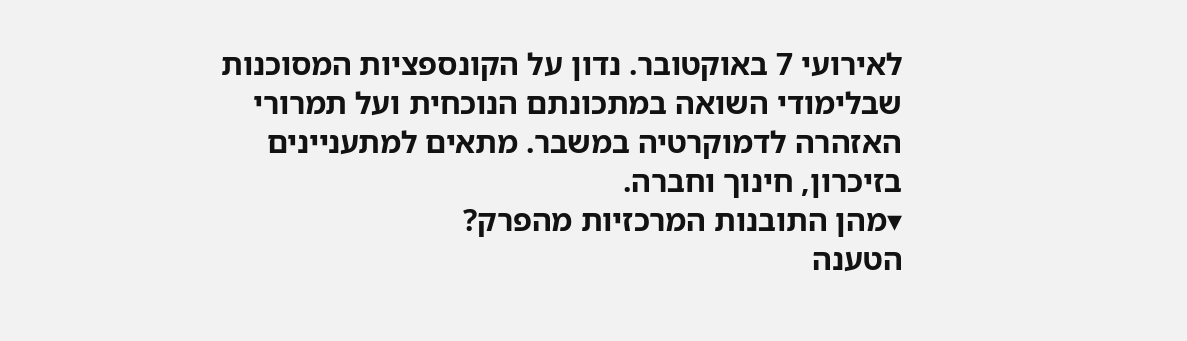לאירועי 7 באוקטובר. נדון על הקונספציות המסוכנות שבלימודי השואה במתכונתם הנוכחית ועל תמרורי האזהרה לדמוקרטיה במשבר. מתאים למתעניינים בזיכרון, חינוך וחברה.
▾מהן התובנות המרכזיות מהפרק?
הטענה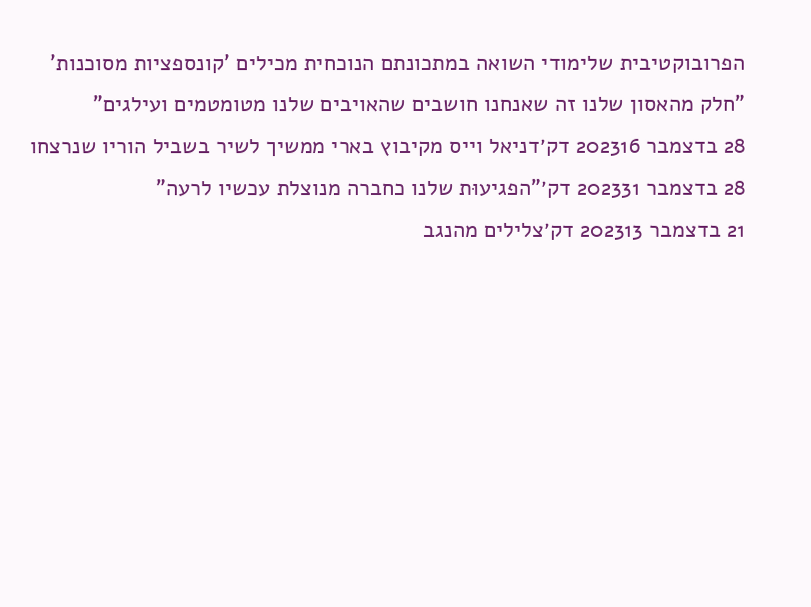הפרובוקטיבית שלימודי השואה במתכונתם הנוכחית מכילים 'קונספציות מסוכנות'
"חלק מהאסון שלנו זה שאנחנו חושבים שהאויבים שלנו מטומטמים ועילגים"
28 בדצמבר 202316 דק׳דניאל וייס מקיבוץ בארי ממשיך לשיר בשביל הוריו שנרצחו
28 בדצמבר 202331 דק׳"הפגיעוּת שלנו כחברה מנוצלת עכשיו לרעה"
21 בדצמבר 202313 דק׳צלילים מהנגב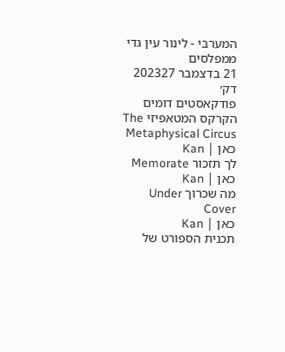המערבי - לינור עין גדי ממפלסים
21 בדצמבר 202327 דק׳
פודקאסטים דומים
הקרקס המטאפיזי The Metaphysical Circus
כאן | Kan
לך תזכור Memorate
כאן | Kan
מה שכרוך Under Cover
כאן | Kan
תכנית הספורט של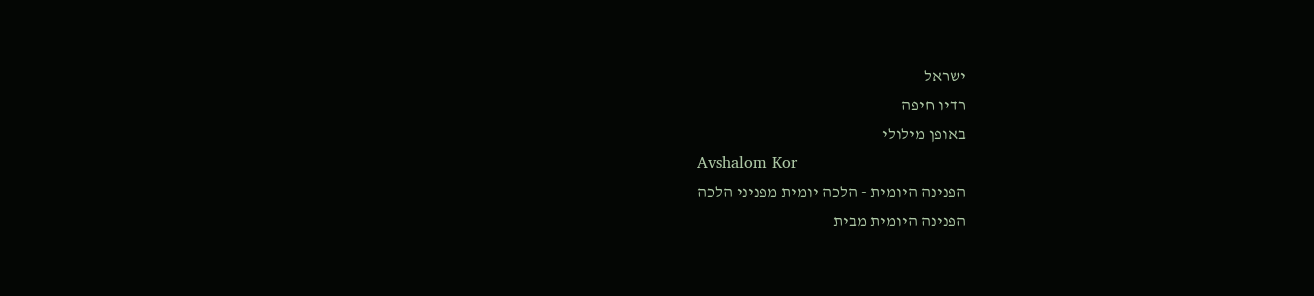ישראל
רדיו חיפה
באופן מילולי
Avshalom Kor
הפנינה היומית - הלכה יומית מפניני הלכה
הפנינה היומית מבית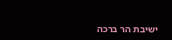ישיבת הר ברכה